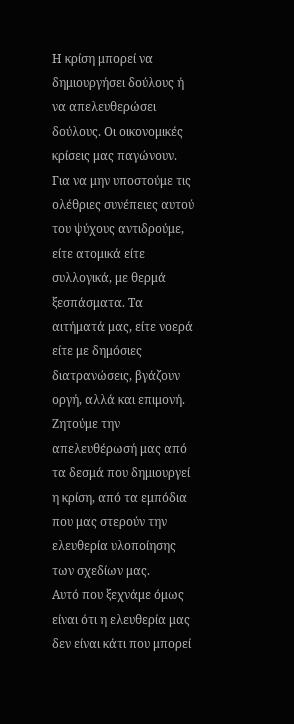Η κρίση μπορεί να δημιουργήσει δούλους ή να απελευθερώσει δούλους. Οι οικονομικές κρίσεις μας παγώνουν.
Για να μην υποστούμε τις ολέθριες συνέπειες αυτού του ψύχους αντιδρούμε, είτε ατομικά είτε συλλογικά, με θερμά ξεσπάσματα. Τα αιτήματά μας, είτε νοερά είτε με δημόσιες διατρανώσεις, βγάζουν οργή, αλλά και επιμονή. Ζητούμε την απελευθέρωσή μας από τα δεσμά που δημιουργεί η κρίση, από τα εμπόδια που μας στερούν την ελευθερία υλοποίησης των σχεδίων μας.
Αυτό που ξεχνάμε όμως είναι ότι η ελευθερία μας δεν είναι κάτι που μπορεί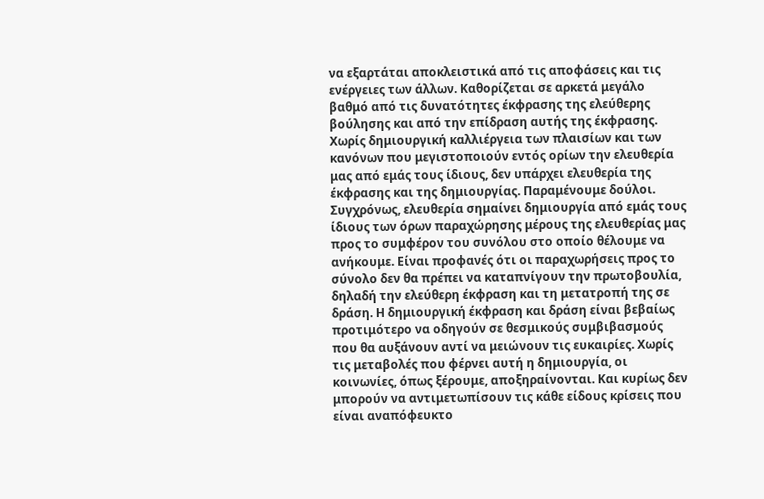να εξαρτάται αποκλειστικά από τις αποφάσεις και τις ενέργειες των άλλων. Καθορίζεται σε αρκετά μεγάλο βαθμό από τις δυνατότητες έκφρασης της ελεύθερης βούλησης και από την επίδραση αυτής της έκφρασης. Χωρίς δημιουργική καλλιέργεια των πλαισίων και των κανόνων που μεγιστοποιούν εντός ορίων την ελευθερία μας από εμάς τους ίδιους, δεν υπάρχει ελευθερία της έκφρασης και της δημιουργίας. Παραμένουμε δούλοι. Συγχρόνως, ελευθερία σημαίνει δημιουργία από εμάς τους ίδιους των όρων παραχώρησης μέρους της ελευθερίας μας προς το συμφέρον του συνόλου στο οποίο θέλουμε να ανήκουμε. Είναι προφανές ότι οι παραχωρήσεις προς το σύνολο δεν θα πρέπει να καταπνίγουν την πρωτοβουλία, δηλαδή την ελεύθερη έκφραση και τη μετατροπή της σε δράση. Η δημιουργική έκφραση και δράση είναι βεβαίως προτιμότερο να οδηγούν σε θεσμικούς συμβιβασμούς που θα αυξάνουν αντί να μειώνουν τις ευκαιρίες. Χωρίς τις μεταβολές που φέρνει αυτή η δημιουργία, οι κοινωνίες, όπως ξέρουμε, αποξηραίνονται. Και κυρίως δεν μπορούν να αντιμετωπίσουν τις κάθε είδους κρίσεις που είναι αναπόφευκτο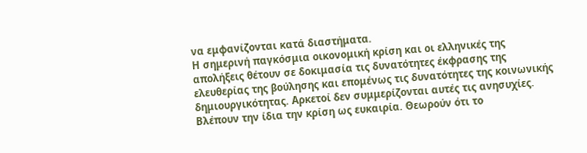να εμφανίζονται κατά διαστήματα.
Η σημερινή παγκόσμια οικονομική κρίση και οι ελληνικές της απολήξεις θέτουν σε δοκιμασία τις δυνατότητες έκφρασης της ελευθερίας της βούλησης και επομένως τις δυνατότητες της κοινωνικής δημιουργικότητας. Αρκετοί δεν συμμερίζονται αυτές τις ανησυχίες. Βλέπουν την ίδια την κρίση ως ευκαιρία. Θεωρούν ότι το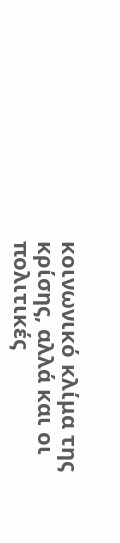κοινωνικό κλίμα της κρίσης, αλλά και οι πολιτικές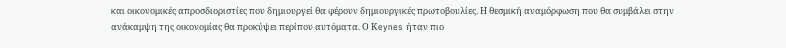και οικονομικές απροσδιοριστίες που δημιουργεί θα φέρουν δημιουργικές πρωτοβουλίες. Η θεσμική αναμόρφωση που θα συμβάλει στην ανάκαμψη της οικονομίας θα προκύψει περίπου αυτόματα. Ο Κeynes ήταν πιο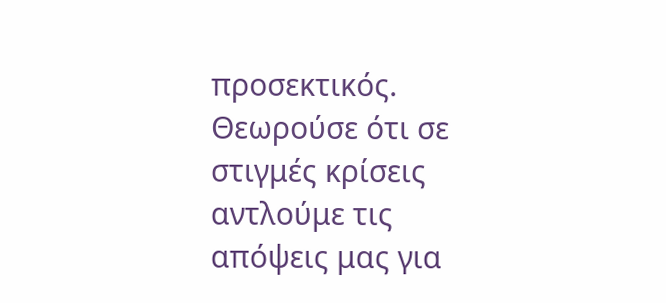προσεκτικός. Θεωρούσε ότι σε στιγμές κρίσεις αντλούμε τις απόψεις μας για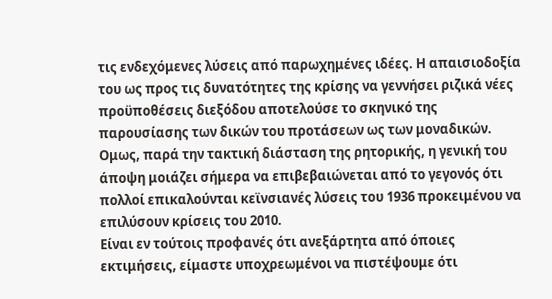τις ενδεχόμενες λύσεις από παρωχημένες ιδέες. Η απαισιοδοξία του ως προς τις δυνατότητες της κρίσης να γεννήσει ριζικά νέες προϋποθέσεις διεξόδου αποτελούσε το σκηνικό της παρουσίασης των δικών του προτάσεων ως των μοναδικών. Ομως, παρά την τακτική διάσταση της ρητορικής, η γενική του άποψη μοιάζει σήμερα να επιβεβαιώνεται από το γεγονός ότι πολλοί επικαλούνται κεϊνσιανές λύσεις του 1936 προκειμένου να επιλύσουν κρίσεις του 2010.
Είναι εν τούτοις προφανές ότι ανεξάρτητα από όποιες εκτιμήσεις, είμαστε υποχρεωμένοι να πιστέψουμε ότι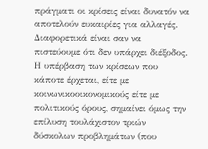πράγματι οι κρίσεις είναι δυνατόν να αποτελούν ευκαιρίες για αλλαγές. Διαφορετικά είναι σαν να πιστεύουμε ότι δεν υπάρχει διέξοδος. Η υπέρβαση των κρίσεων που κάποτε έρχεται, είτε με κοινωνικοοικονομικούς είτε με πολιτικούς όρους, σημαίνει όμως την επίλυση τουλάχιστον τριών δύσκολων προβλημάτων (που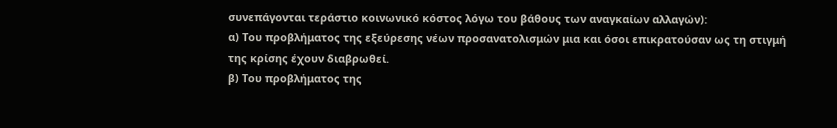συνεπάγονται τεράστιο κοινωνικό κόστος λόγω του βάθους των αναγκαίων αλλαγών):
α) Του προβλήματος της εξεύρεσης νέων προσανατολισμών μια και όσοι επικρατούσαν ως τη στιγμή της κρίσης έχουν διαβρωθεί.
β) Του προβλήματος της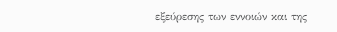εξεύρεσης των εννοιών και της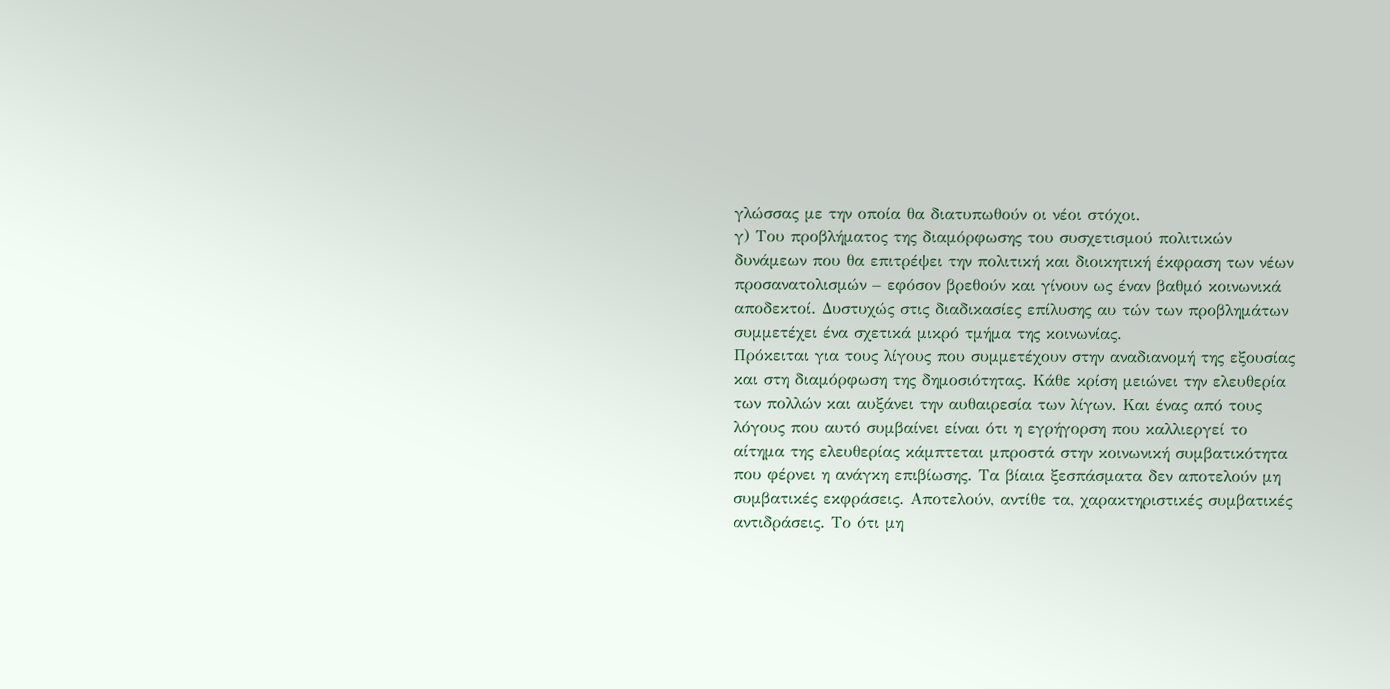γλώσσας με την οποία θα διατυπωθούν οι νέοι στόχοι.
γ) Του προβλήματος της διαμόρφωσης του συσχετισμού πολιτικών δυνάμεων που θα επιτρέψει την πολιτική και διοικητική έκφραση των νέων προσανατολισμών – εφόσον βρεθούν και γίνουν ως έναν βαθμό κοινωνικά αποδεκτοί. Δυστυχώς στις διαδικασίες επίλυσης αυ τών των προβλημάτων συμμετέχει ένα σχετικά μικρό τμήμα της κοινωνίας.
Πρόκειται για τους λίγους που συμμετέχουν στην αναδιανομή της εξουσίας και στη διαμόρφωση της δημοσιότητας. Κάθε κρίση μειώνει την ελευθερία των πολλών και αυξάνει την αυθαιρεσία των λίγων. Και ένας από τους λόγους που αυτό συμβαίνει είναι ότι η εγρήγορση που καλλιεργεί το αίτημα της ελευθερίας κάμπτεται μπροστά στην κοινωνική συμβατικότητα που φέρνει η ανάγκη επιβίωσης. Τα βίαια ξεσπάσματα δεν αποτελούν μη συμβατικές εκφράσεις. Αποτελούν, αντίθε τα, χαρακτηριστικές συμβατικές αντιδράσεις. Το ότι μη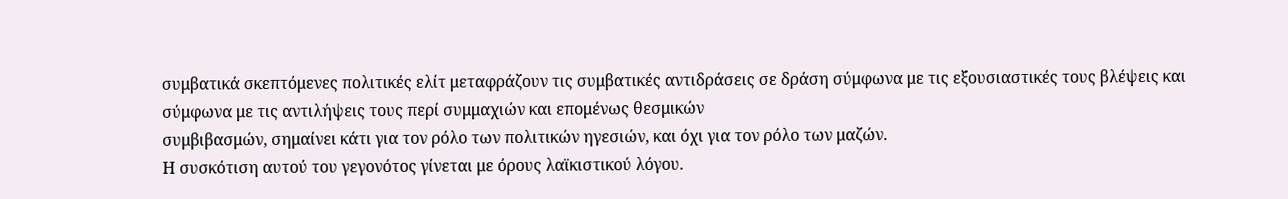συμβατικά σκεπτόμενες πολιτικές ελίτ μεταφράζουν τις συμβατικές αντιδράσεις σε δράση σύμφωνα με τις εξουσιαστικές τους βλέψεις και σύμφωνα με τις αντιλήψεις τους περί συμμαχιών και επομένως θεσμικών
συμβιβασμών, σημαίνει κάτι για τον ρόλο των πολιτικών ηγεσιών, και όχι για τον ρόλο των μαζών.
Η συσκότιση αυτού του γεγονότος γίνεται με όρους λαϊκιστικού λόγου.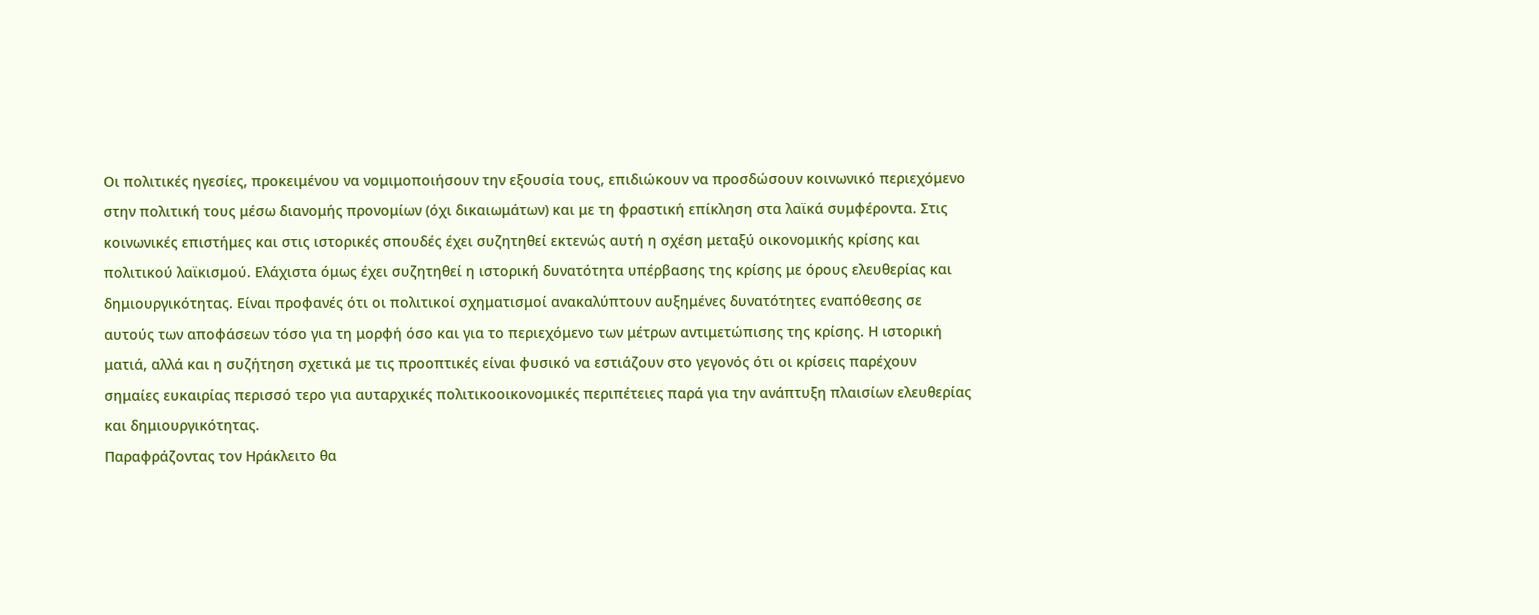Οι πολιτικές ηγεσίες, προκειμένου να νομιμοποιήσουν την εξουσία τους, επιδιώκουν να προσδώσουν κοινωνικό περιεχόμενο στην πολιτική τους μέσω διανομής προνομίων (όχι δικαιωμάτων) και με τη φραστική επίκληση στα λαϊκά συμφέροντα. Στις κοινωνικές επιστήμες και στις ιστορικές σπουδές έχει συζητηθεί εκτενώς αυτή η σχέση μεταξύ οικονομικής κρίσης και πολιτικού λαϊκισμού. Ελάχιστα όμως έχει συζητηθεί η ιστορική δυνατότητα υπέρβασης της κρίσης με όρους ελευθερίας και δημιουργικότητας. Είναι προφανές ότι οι πολιτικοί σχηματισμοί ανακαλύπτουν αυξημένες δυνατότητες εναπόθεσης σε αυτούς των αποφάσεων τόσο για τη μορφή όσο και για το περιεχόμενο των μέτρων αντιμετώπισης της κρίσης. Η ιστορική ματιά, αλλά και η συζήτηση σχετικά με τις προοπτικές είναι φυσικό να εστιάζουν στο γεγονός ότι οι κρίσεις παρέχουν σημαίες ευκαιρίας περισσό τερο για αυταρχικές πολιτικοοικονομικές περιπέτειες παρά για την ανάπτυξη πλαισίων ελευθερίας και δημιουργικότητας.
Παραφράζοντας τον Ηράκλειτο θα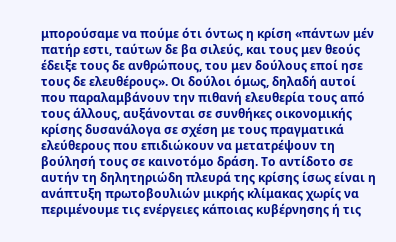μπορούσαμε να πούμε ότι όντως η κρίση «πάντων μέν πατήρ εστι, ταύτων δε βα σιλεύς, και τους μεν θεούς έδειξε τους δε ανθρώπους, του μεν δούλους εποί ησε τους δε ελευθέρους». Οι δούλοι όμως, δηλαδή αυτοί που παραλαμβάνουν την πιθανή ελευθερία τους από τους άλλους, αυξάνονται σε συνθήκες οικονομικής κρίσης δυσανάλογα σε σχέση με τους πραγματικά ελεύθερους που επιδιώκουν να μετατρέψουν τη βούλησή τους σε καινοτόμο δράση. Το αντίδοτο σε αυτήν τη δηλητηριώδη πλευρά της κρίσης ίσως είναι η ανάπτυξη πρωτοβουλιών μικρής κλίμακας χωρίς να περιμένουμε τις ενέργειες κάποιας κυβέρνησης ή τις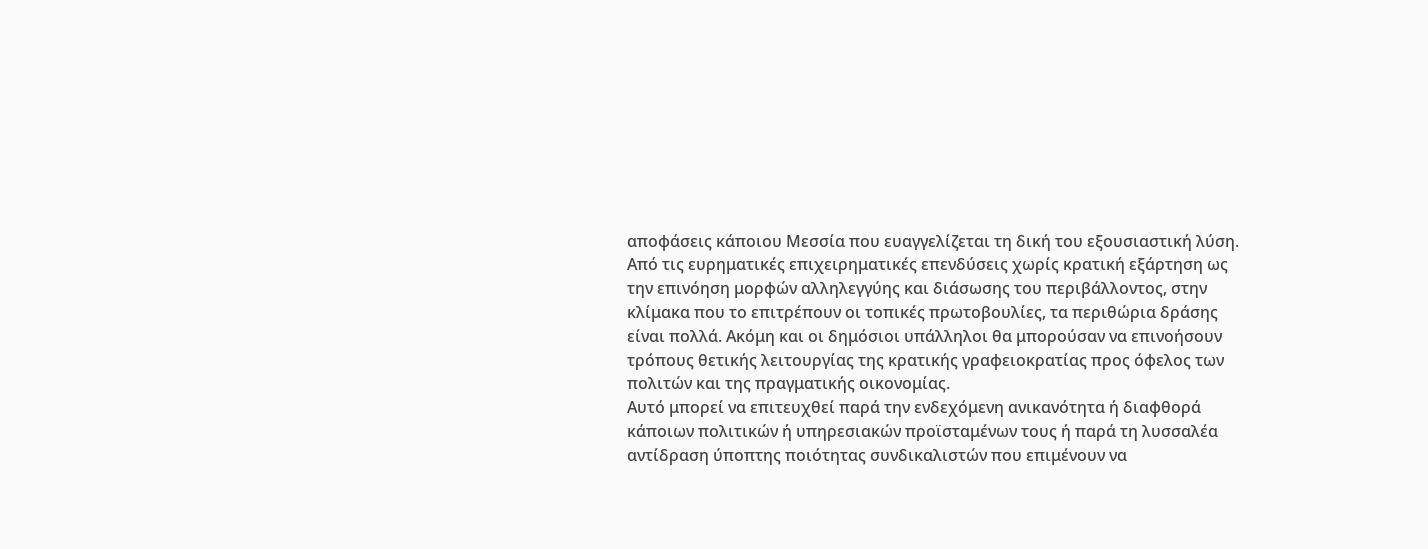αποφάσεις κάποιου Μεσσία που ευαγγελίζεται τη δική του εξουσιαστική λύση. Από τις ευρηματικές επιχειρηματικές επενδύσεις χωρίς κρατική εξάρτηση ως την επινόηση μορφών αλληλεγγύης και διάσωσης του περιβάλλοντος, στην κλίμακα που το επιτρέπουν οι τοπικές πρωτοβουλίες, τα περιθώρια δράσης είναι πολλά. Ακόμη και οι δημόσιοι υπάλληλοι θα μπορούσαν να επινοήσουν τρόπους θετικής λειτουργίας της κρατικής γραφειοκρατίας προς όφελος των πολιτών και της πραγματικής οικονομίας.
Αυτό μπορεί να επιτευχθεί παρά την ενδεχόμενη ανικανότητα ή διαφθορά κάποιων πολιτικών ή υπηρεσιακών προϊσταμένων τους ή παρά τη λυσσαλέα αντίδραση ύποπτης ποιότητας συνδικαλιστών που επιμένουν να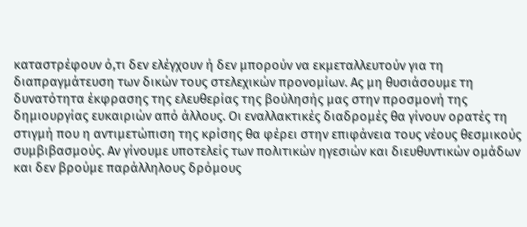καταστρέφουν ό,τι δεν ελέγχουν ή δεν μπορούν να εκμεταλλευτούν για τη διαπραγμάτευση των δικών τους στελεχικών προνομίων. Ας μη θυσιάσουμε τη δυνατότητα έκφρασης της ελευθερίας της βούλησής μας στην προσμονή της δημιουργίας ευκαιριών από άλλους. Οι εναλλακτικές διαδρομές θα γίνουν ορατές τη στιγμή που η αντιμετώπιση της κρίσης θα φέρει στην επιφάνεια τους νέους θεσμικούς συμβιβασμούς. Αν γίνουμε υποτελείς των πολιτικών ηγεσιών και διευθυντικών ομάδων και δεν βρούμε παράλληλους δρόμους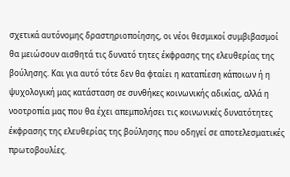σχετικά αυτόνομης δραστηριοποίησης, οι νέοι θεσμικοί συμβιβασμοί θα μειώσουν αισθητά τις δυνατό τητες έκφρασης της ελευθερίας της βούλησης. Και για αυτό τότε δεν θα φταίει η καταπίεση κάποιων ή η ψυχολογική μας κατάσταση σε συνθήκες κοινωνικής αδικίας, αλλά η νοοτροπία μας που θα έχει απεμπολήσει τις κοινωνικές δυνατότητες έκφρασης της ελευθερίας της βούλησης που οδηγεί σε αποτελεσματικές πρωτοβουλίες.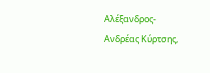Αλέξανδρος-Ανδρέας Κύρτσης,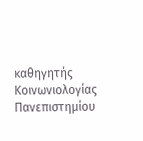καθηγητής Κοινωνιολογίας Πανεπιστημίου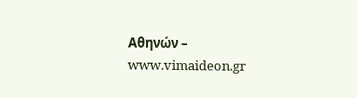Αθηνών – www.vimaideon.gr